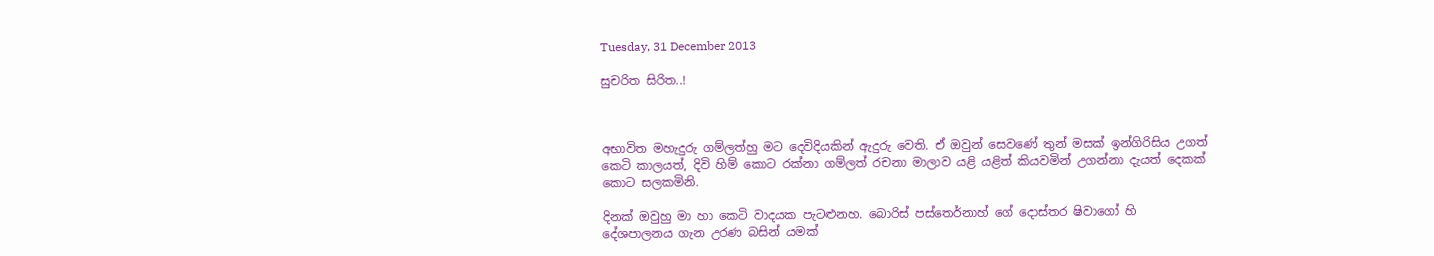Tuesday, 31 December 2013

සුචරිත සිරිත..!



අභාවිත මහැදුරු ගම්ලත්හු මට දෙවිදියකින් ඇදුරු වෙති. ඒ ඔවුන් සෙවණේ තුන් මසක් ඉන්ගිරිසිය උගත් කෙටි කාලයත්, දිවි හිම් කොට රක්නා ගම්ලත් රචනා මාලාව යළි යළිත් කියවමින් උගන්නා දැයත් දෙකක් කොට සලකමිනි.

දිනක් ඔවුහු මා හා කෙටි වාදයක පැටළුනහ. බොරිස් පස්තෙර්නාහ් ගේ දොස්තර ෂිවාගෝ හි දේශපාලනය ගැන උරණ බසින් යමක්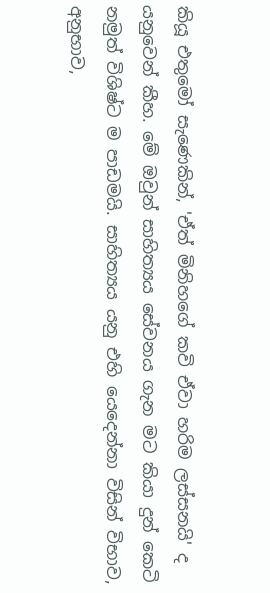කියූ එතුමෝ සැණෙකින්, 'ඒත් මිනිහගේ කවි ඒවා හරිම ලස්සනයි' ද යනුවෙන් කීහ. මේ ඔවුන් සාහිත්‍යය සේවනය ගැන මට කියා දුන් කෙටි නමුත් විශිෂ්ට ම පාඩමයි. සාහිත්‍යය යනු එහි යෙදෙන්නා විසින් විභාව, අනුභාව,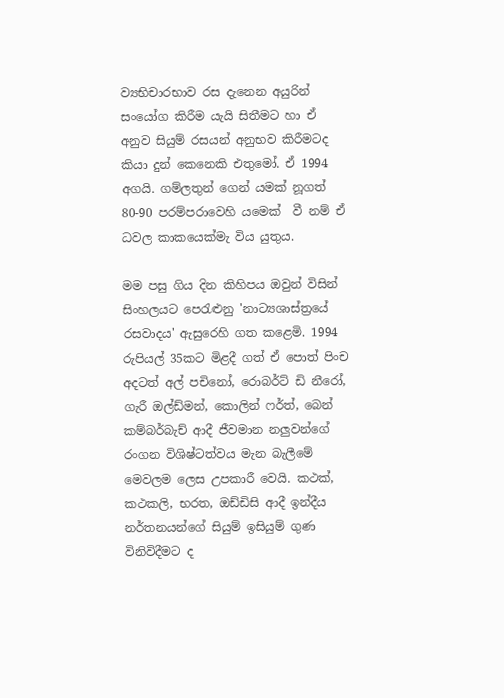ව්‍යභිචාරභාව රස දැනෙන අයුරින් සංයෝග කිරීම යැයි සිතීමට හා ඒ අනුව සියුම් රසයන් අනුභව කිරීමටද කියා දුන් කෙනෙකි එතුමෝ. ඒ 1994 අගයි. ගම්ලතුන් ගෙන් යමක් නූගත් 80-90 පරම්පරාවෙහි යමෙක්  වී නම් ඒ ධවල කාකයෙක්මැ විය යුතුය.

මම පසු ගිය දින කිහිපය ඔවුන් විසින් සිංහලයට පෙරැළුනු 'නාට්‍යශාස්ත්‍රයේ රසවාදය' ඇසුරෙහි ගත කළෙමි. 1994 රුපියල් 35කට මිළදී ගත් ඒ පොත් පිංච අදටත් අල් පචිනෝ, රොබර්ට් ඩි නීරෝ, ගැරී ඔල්ඩ්මන්, කොලින් ෆර්ත්, බෙන් කම්බර්බැච් ආදී ජීවමාන නලුවන්ගේ රංගන විශිෂ්ටත්වය මැන බැලීමේ මෙවලම ලෙස උපකාරී වෙයි. කථක්, කථකලි, භරත, ඔඩ්ඩිසි ආදී ඉන්දීය නර්තනයන්ගේ සියුම් ඉසියුම් ගුණ විනිවිදීමට ද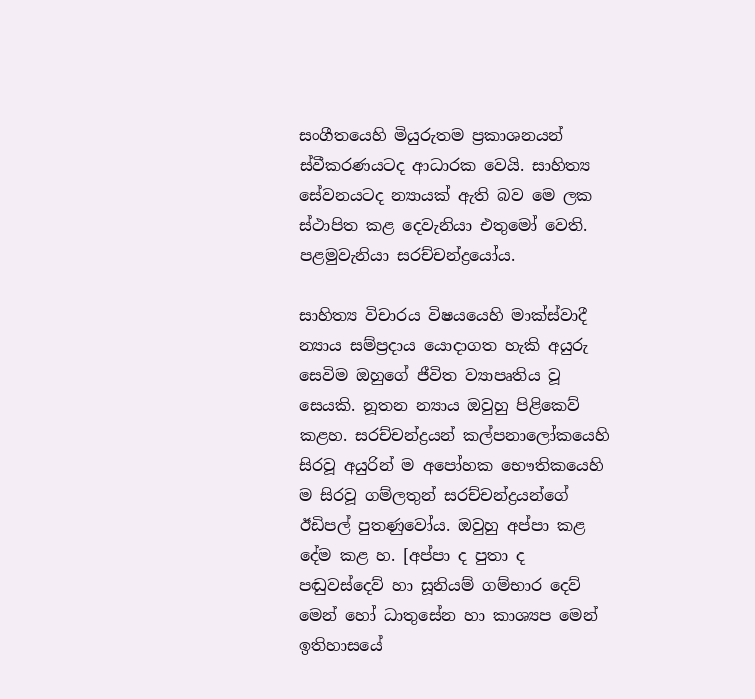සංගීතයෙහි මියුරුතම ප්‍රකාශනයන් ස්වීකරණයටද ආධාරක වෙයි. සාහිත්‍ය සේවනයටද න්‍යායක් ඇති බව මෙ ලක ස්ථාපිත කළ දෙවැනියා එතුමෝ වෙති. පළමුවැනියා සරච්චන්ද්‍රයෝය.

සාහිත්‍ය විචාරය විෂයයෙහි මාක්ස්වාදී න්‍යාය සම්ප්‍රදාය යොදාගත හැකි අයුරු සෙවිම ඔහුගේ ජීවිත ව්‍යාපෘතිය වූ සෙයකි. නූතන න්‍යාය ඔවුහු පිළිකෙව් කළහ. සරච්චන්ද්‍රයන් කල්පනාලෝකයෙහි සිරවූ අයුරින් ම අපෝහක භෞතිකයෙහි ම සිරවූ ගම්ලතුන් සරච්චන්ද්‍රයන්ගේ ඊඩිපල් පුතණුවෝය. ඔවුහු අප්පා කළ දේම කළ හ. [අප්පා ද පුතා ද පඬුවස්දෙව් හා සූනියම් ගම්භාර දෙව් මෙන් හෝ ධාතුසේන හා කාශ්‍යප මෙන් ඉතිහාසයේ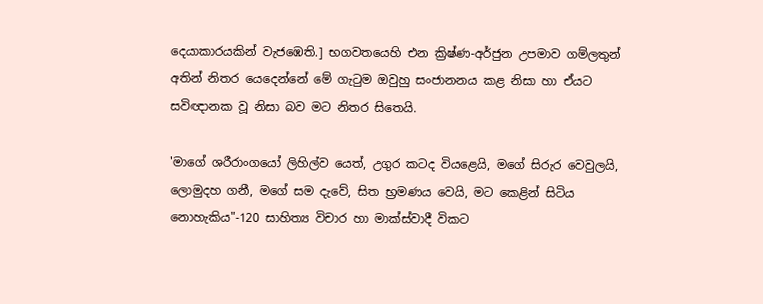දෙයාකාරයකින් වැජඹෙති.] භගවතයෙහි එන ක්‍රිෂ්ණ-අර්ජුන උපමාව ගම්ලතුන් අතින් නිතර යෙදෙන්නේ මේ ගැටුම ඔවුහු සංජානනය කළ නිසා හා ඒයට සවිඥානක වූ නිසා බව මට නිතර සිතෙයි.

'මාගේ ශරීරාංගයෝ ලිහිල්ව යෙත්, උගුර කටද වියළෙයි, මගේ සිරුර වෙවුලයි, ලොමුදහ ගනී, මගේ සම දැවේ, සිත භ්‍රමණය වෙයි, මට කෙළින් සිටිය නොහැකිය"-120 සාහිත්‍ය විචාර හා මාක්ස්වාදී විකට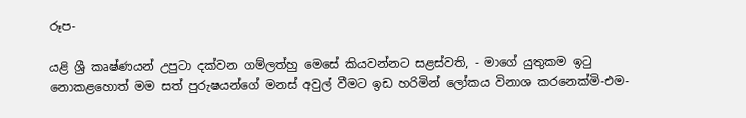රූප-

යළි ශ්‍රී කෘෂ්ණයන් උපුටා දක්වන ගම්ලත්හු මෙසේ කියවන්නට සළස්වති, - මාගේ යුතුකම ඉටු නොකළහොත් මම සත් පුරුෂයන්ගේ මනස් අවුල් වීමට ඉඩ හරිමින් ලෝකය විනාශ කරනෙක්මි-එම-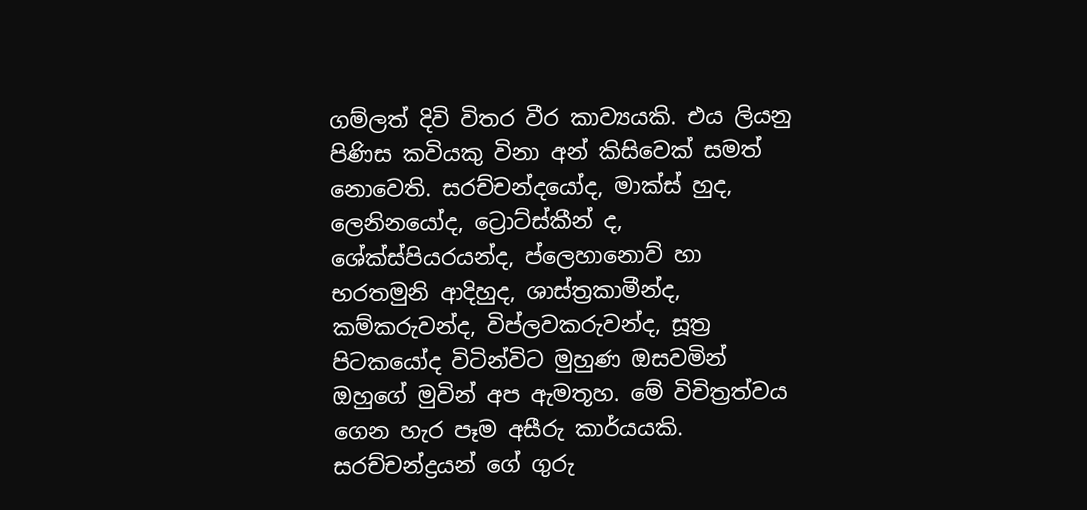ගම්ලත් දිවි විතර වීර කාව්‍යයකි. එය ලියනු පිණිස කවියකු විනා අන් කිසිවෙක් සමත් නොවෙති. සරච්චන්දයෝද, මාක්ස් හුද, ලෙනිනයෝද, ට්‍රොට්ස්කීන් ද, ශේක්ස්පියරයන්ද, ප්ලෙහානොව් හා භරතමුනි ආදිහුද, ශාස්ත්‍රකාමීන්ද, කම්කරුවන්ද, විප්ලවකරුවන්ද, සූත්‍ර පිටකයෝද විටින්විට මුහුණ ඔසවමින් ඔහුගේ මුවින් අප ඇමතූහ. මේ විචිත්‍රත්වය ගෙන හැර පෑම අසීරු කාර්යයකි. සරච්චන්ද්‍රයන් ගේ ගුරු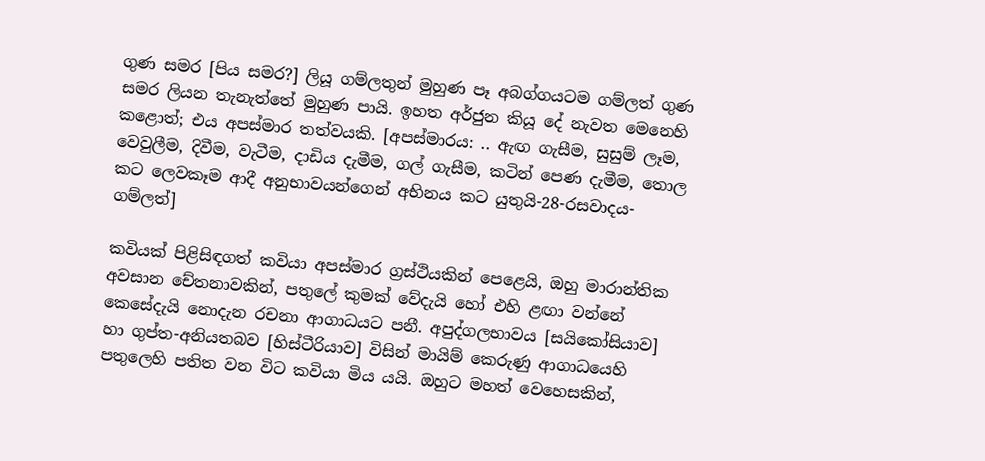ගුණ සමර [පිය සමර?] ලියූ ගම්ලතුන් මුහුණ පෑ අබග්ගයටම ගම්ලත් ගුණ සමර ලියන තැනැත්තේ මුහුණ පායි. ඉහත අර්ජුන කියූ දේ නැවත මෙනෙහි කළොත්; එය අපස්මාර තත්වයකි. [අපස්මාරය: .. ඇඟ ගැසීම, සුසුම් ලෑම, වෙවුලීම, දිවීම, වැටීම, දාඩිය දැමීම, ගල් ගැසීම, කටින් පෙණ දැමීම, තොල කට ලෙවකෑම ආදී අනුභාවයන්ගෙන් අභිනය කට යුතුයි-28-රසවාදය-ගම්ලත්]

කවියක් පිළිසිඳගත් කවියා අපස්මාර ග්‍රස්ථියකින් පෙළෙයි, ඔහු මාරාන්තික අවසාන චේතනාවකින්, පතුලේ කුමක් වේදැයි හෝ එහි ළඟා වන්නේ කෙසේදැයි නොදැන රචනා ආගාධයට පනී. අපුද්ගලභාවය [සයිකෝසියාව] හා ගුප්ත-අනියතබව [හිස්ටීරියාව] විසින් මායිම් කෙරුණු ආගාධයෙහි පතුලෙහි පතිත වන විට කවියා මිය යයි. ඔහුට මහත් වෙහෙසකින්,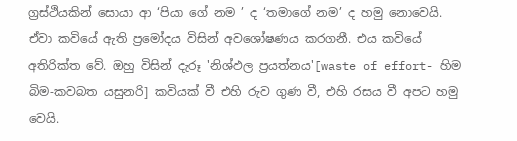ග්‍රස්ථියකින් සොයා ආ ‘පියා ගේ නම ’ ද ‘තමාගේ නම’ ද හමු නොවෙයි. ඒවා කවියේ ඇති ප්‍රමෝදය විසින් අවශෝෂණය කරගනී. එය කවියේ අතිරික්ත වේ. ඔහු විසින් දැරූ 'නිශ්ඵල ප්‍රයත්නය'[waste of effort- හිම බිම-කවබත ‍යසුනරි] කවියක් වී එහි රුව ගුණ වී, එහි රසය වී අපට හමු වෙයි.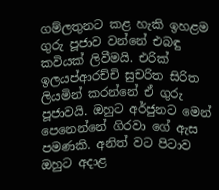ගම්ලතුනට කළ හැකි ඉහළම ගුරු පූජාව වන්නේ එබඳු කවියක් ලිවීමයි. එරික් ඉලයප්ආරච්චි සුචරිත සිරිත ලියමින් කරන්නේ ඒ ගුරු පූජාවයි. ඔහුට අර්ජුනට මෙන් පෙනෙන්නේ ගිරවා ගේ ඇස පමණකි. අනිත් වට පිටාව ඔහුට අදාළ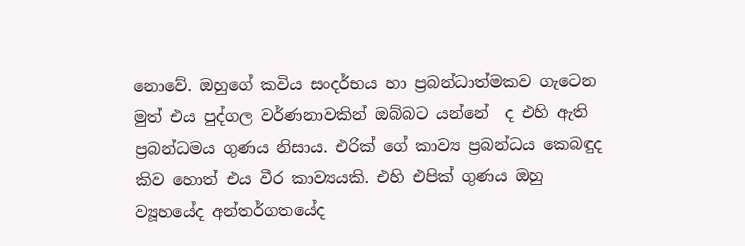නොවේ. ඔහුගේ කවිය සංදර්භය හා ප්‍රබන්ධාත්මකව ගැටෙන මුත් එය පුද්ගල වර්ණනාවකින් ඔබ්බට යන්නේ  ද එහි ඇති ප්‍රබන්ධමය ගුණය නිසාය. එරික් ගේ කාව්‍ය ප්‍රබන්ධය කෙබඳුද කිව හොත් එය වීර කාව්‍යයකි. එහි එපික් ගුණය ඔහු ව්‍යූහයේද අන්තර්ගතයේද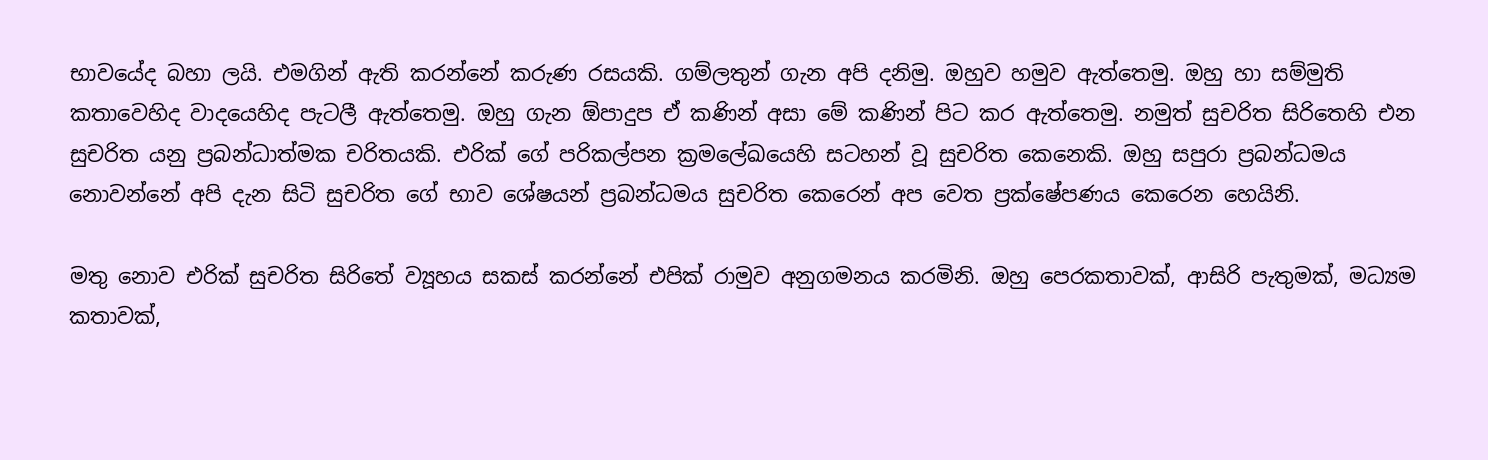භාවයේද බහා ලයි. එමගින් ඇති කරන්නේ කරුණ රසයකි. ගම්ලතුන් ගැන අපි දනිමු. ඔහුව හමුව ඇත්තෙමු. ඔහු හා සම්මුති කතාවෙහිද වාදයෙහිද පැටලී ඇත්තෙමු. ඔහු ගැන ඕපාදුප ඒ කණින් අසා මේ කණින් පිට කර ඇත්තෙමු. නමුත් සුචරිත සිරිතෙහි එන සුචරිත යනු ප්‍රබන්ධාත්මක චරිතයකි. එරික් ගේ පරිකල්පන ක්‍රමලේඛයෙහි සටහන් වූ සුචරිත කෙනෙකි. ඔහු සපුරා ප්‍රබන්ධමය නොවන්නේ අපි දැන සිටි සුචරිත ගේ භාව ශේෂයන් ප්‍රබන්ධමය සුචරිත කෙරෙන් අප වෙත ප්‍රක්ෂේපණය කෙරෙන හෙයිනි.

මතු නොව එරික් සුචරිත සිරිතේ ව්‍යූහය සකස් කරන්නේ එපික් රාමුව අනුගමනය කරමිනි. ඔහු පෙරකතාවක්, ආසිරි පැතුමක්, මධ්‍යම කතාවක්,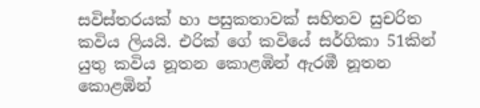සවිස්තරයක් හා පසුකතාවක් සහිතව සුචරිත කවිය ලියයි. එරික් ගේ කවියේ සර්ගිකා 51කින් යුතු කවිය නූතන කොළඹින් ඇරඹී නූතන කොළඹින්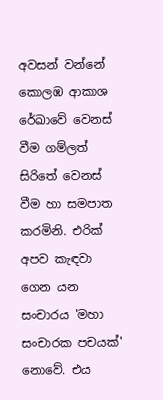අවසන් වන්නේ කොලඹ ආකාශ රේඛාවේ වෙනස් වීම ගම්ලත් සිරිතේ වෙනස් වීම හා සමපාත කරමිනි. එරික් අපව කැඳවා ගෙන යන සංචාරය 'මහා සංචාරක පචයක්' නොවේ. එය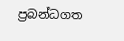ප්‍රබන්ධගත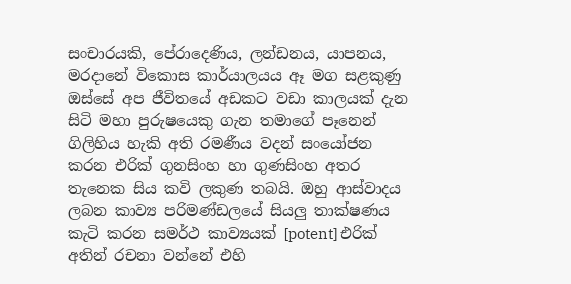සංචාරයකි, පේරාදෙණිය, ලන්ඩනය, යාපනය, මරදානේ විකොස කාර්යාලයය ඈ මග සළකුණු ඔස්සේ අප ජීවිතයේ අඩකට වඩා කාලයක් දැන සිටි මහා පුරුෂයෙකු ගැන තමාගේ පෑනෙන් ගිලිහිය හැකි අති රමණීය වදන් සංයෝජන කරන එරික් ගුනසිංහ හා ගුණසිංහ අතර තැනෙක සිය කවි ලකුණ තබයි. ඔහු ආස්වාදය ලබන කාව්‍ය පරිමණ්ඩලයේ සියලු තාක්ෂණය කැටි කරන සමර්ථ කාව්‍යයක් [potent] එරික් අතින් රචනා වන්නේ එහි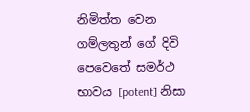නිමිත්ත වෙන ගම්ලතුන් ගේ දිවි පෙවෙතේ සමර්ථ භාවය [potent] නිසා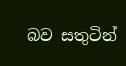බව සතුටින්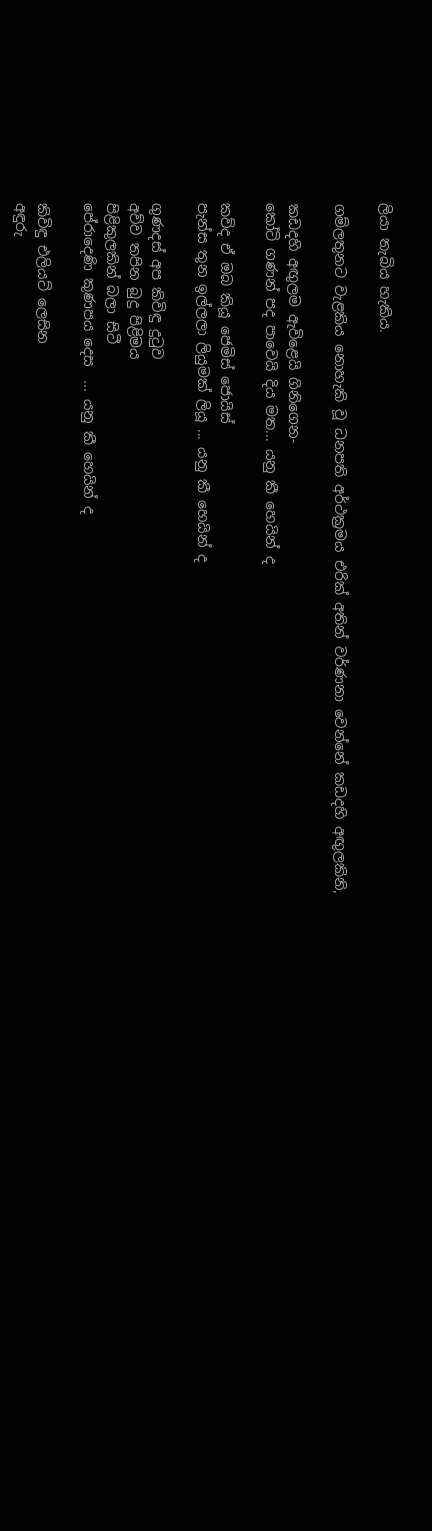ලියා තැබිය හැකිය.

ගම්ලතුනට වැළකිය නොහැකි වූ ධනපති අර්ථක්‍රමය එරික් අතින් වර්ණනා වෙන්නේ කඩදහි අඟුලකිනි,

කඩදහි අඟුලම ඇවිළෙයි ගිනිගෙන-
කෝටි ගණන් පද පාවෙයි දිය මත... යනු කී හෙයින් ද

කව්ද ඒ ඔබ කියූ ජෙමිස් ජොයිස්
පැන්ස තුන ඉල්ලලා ලියුමක් ලියූ ... යනු කී හෙයින් ද

ගුණදස් අප කිවිඳු දුටුව
අව්ව තපින බුදු පිළිමය
පිළිකුලකින් බලා සිටී
පේරාදෙණි කුණපය දෙස  ... යනු කී හෙයින් ද

කිවිඳු එලියට් ලෙසින
අඳුරු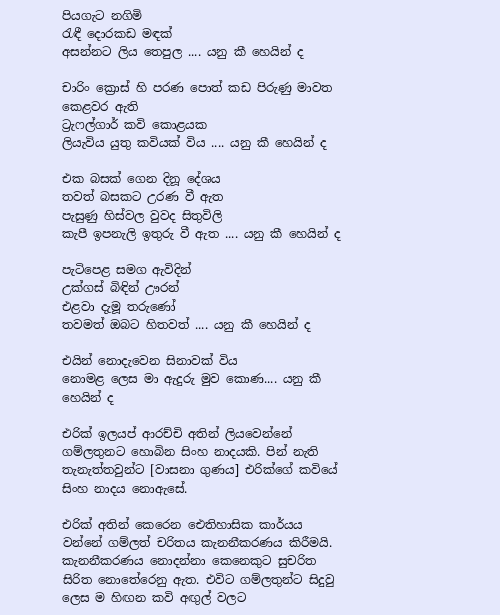පියගැට නගිමි
රැඳී දොරකඩ මඳක්
අසන්නට ලිය තෙපුල .... යනු කී හෙයින් ද

චාරිං ක්‍රොස් හි පරණ පොත් කඩ පිරුණු මාවත කෙළවර ඇති
ට්‍රැෆල්ගාර් කවි කොළයක
ලියැවිය යුතු කවියක් විය .... යනු කී හෙයින් ද

එක බසක් ගෙන දිනූ දේශය
තවත් බසකට උරණ වී ඇත
පැසුණු හිස්වල වුවද සිතුවිලි
කැපී ඉපනැලි ඉතුරු වී ඇත .... යනු කී හෙයින් ද

පැටිපෙළ සමග ඇවිදින්
උක්ගස් බිඳින් ඌරන්
එළවා දැමූ තරුණෝ
තවමත් ඔබට හිතවත් .... යනු කී හෙයින් ද

එයින් නොදැවෙන සිනාවක් විය
නොමළ ලෙස මා ඇදුරු මුව කොණ.... යනු කී හෙයින් ද

එරික් ඉලයප් ආරච්චි අතින් ලියවෙන්නේ ගම්ලතුනට හොබින සිංහ නාදයකි. පින් නැති තැනැත්තවුන්ට [වාසනා ගුණය] එරික්ගේ කවියේ සිංහ නාදය නොඇසේ.

එරික් අතින් කෙරෙන ඓතිහාසික කාර්යය වන්නේ ගම්ලත් චරිතය කැනනීකරණය කිරීමයි. කැනනීකරණය නොදන්නා කෙනෙකුට සුචරිත සිරිත නොතේරෙනු ඇත. එවිට ගම්ලතුන්ට සිදුවු ලෙස ම හිඟන කවි අඟුල් වලට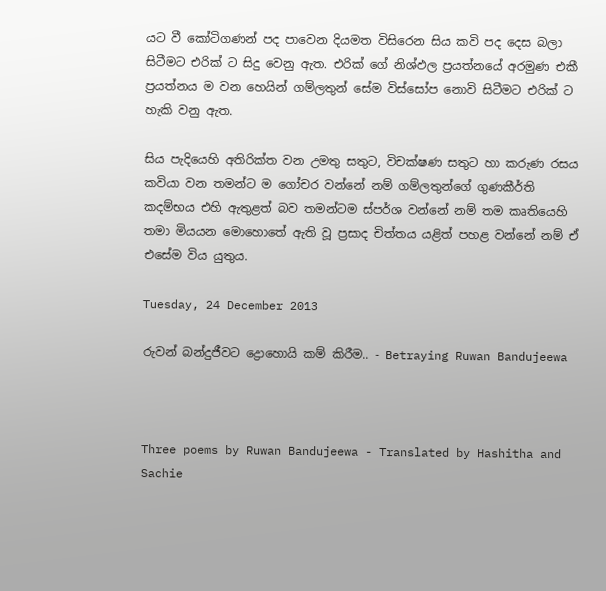යට වී කෝටිගණන් පද පාවෙන දියමත විසිරෙන සිය කවි පද දෙස බලා සිටීමට එරික් ට සිදු වෙනු ඇත. එරික් ගේ නිශ්ඵල ප්‍රයත්නයේ අරමුණ එකී ප්‍රයත්නය ම වන හෙයින් ගම්ලතුන් සේම විස්සෝප නොවි සිටීමට එරික් ට හැකි වනු ඇත.

සිය පැදියෙහි අතිරික්ත වන උමතු සතුට, විචක්ෂණ සතුට හා කරුණ රසය කවියා වන තමන්ට ම ගෝචර වන්නේ නම් ගම්ලතුන්ගේ ගුණකීර්ති කදම්භය එහි ඇතුළත් බව තමන්ටම ස්පර්ශ වන්නේ නම් තම කෘතියෙහි තමා මියයන මොහොතේ ඇති වූ ප්‍රසාද චිත්තය යළිත් පහළ වන්නේ නම් ඒ එසේම විය යුතුය.

Tuesday, 24 December 2013

රුවන් බන්දුජීවට ද්‍රොහොයි කම් කිරීම.. - Betraying Ruwan Bandujeewa



Three poems by Ruwan Bandujeewa - Translated by Hashitha and Sachie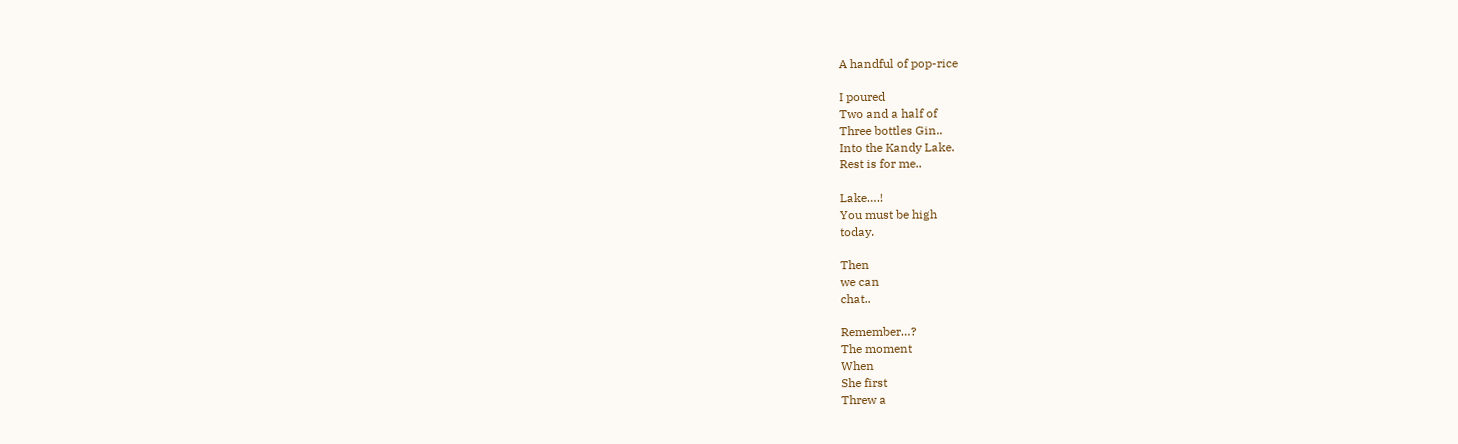A handful of pop-rice

I poured
Two and a half of
Three bottles Gin..
Into the Kandy Lake.
Rest is for me..

Lake….!
You must be high
today.

Then
we can
chat..

Remember…?
The moment
When
She first
Threw a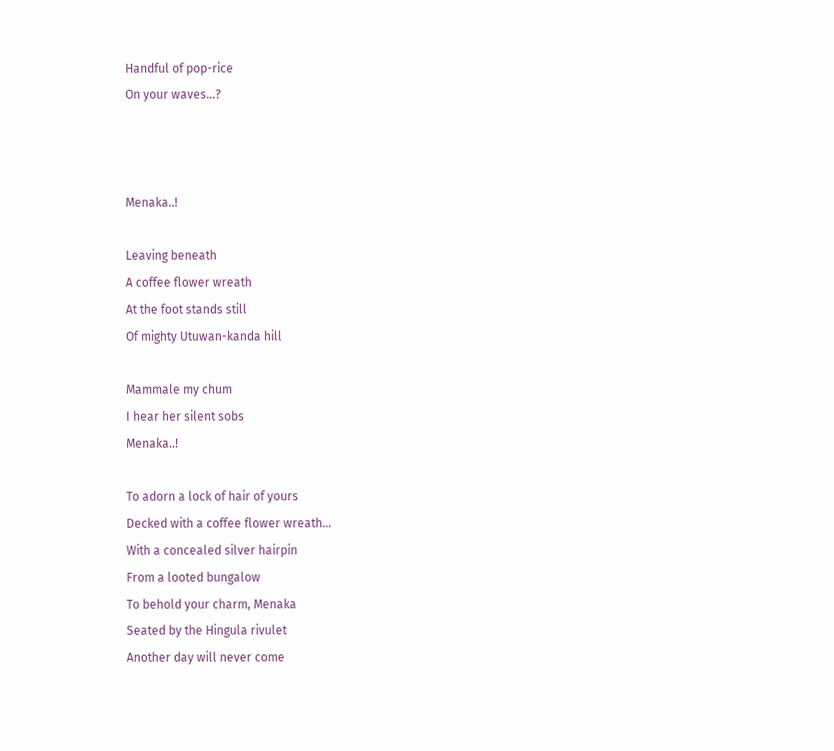Handful of pop-rice
On your waves…?



Menaka..!

Leaving beneath
A coffee flower wreath
At the foot stands still
Of mighty Utuwan-kanda hill

Mammale my chum
I hear her silent sobs
Menaka..!

To adorn a lock of hair of yours
Decked with a coffee flower wreath…
With a concealed silver hairpin
From a looted bungalow
To behold your charm, Menaka
Seated by the Hingula rivulet
Another day will never come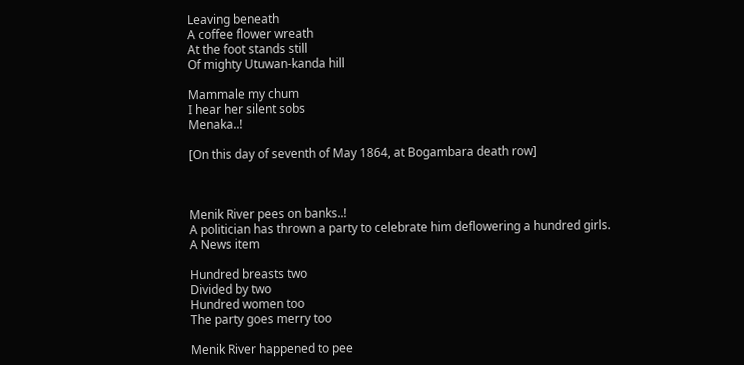Leaving beneath
A coffee flower wreath
At the foot stands still
Of mighty Utuwan-kanda hill

Mammale my chum
I hear her silent sobs
Menaka..!

[On this day of seventh of May 1864, at Bogambara death row]



Menik River pees on banks..!
A politician has thrown a party to celebrate him deflowering a hundred girls.
A News item

Hundred breasts two
Divided by two
Hundred women too
The party goes merry too

Menik River happened to pee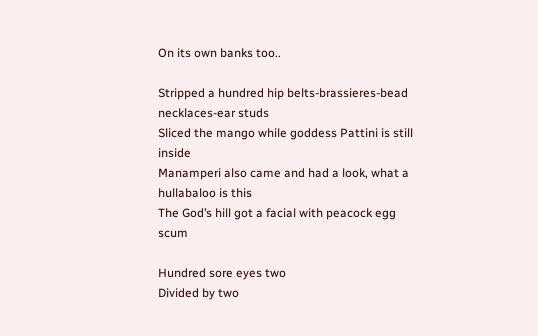On its own banks too..

Stripped a hundred hip belts-brassieres-bead necklaces-ear studs
Sliced the mango while goddess Pattini is still inside
Manamperi also came and had a look, what a hullabaloo is this
The God’s hill got a facial with peacock egg scum

Hundred sore eyes two
Divided by two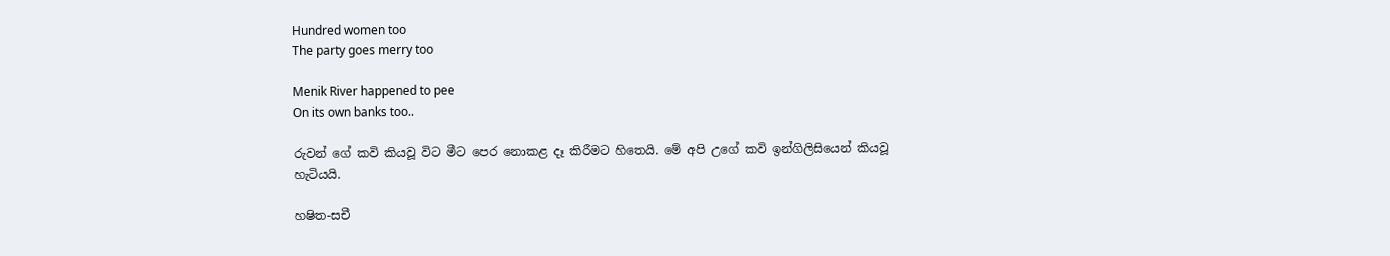Hundred women too
The party goes merry too

Menik River happened to pee
On its own banks too..

රුවන් ගේ කවි කියවූ විට මීට පෙර නොකළ දෑ කිරීමට හිතෙයි. මේ අපි උගේ කවි ඉන්ගිලිසියෙන් කියවූ හැටියයි.

හෂිත-සචී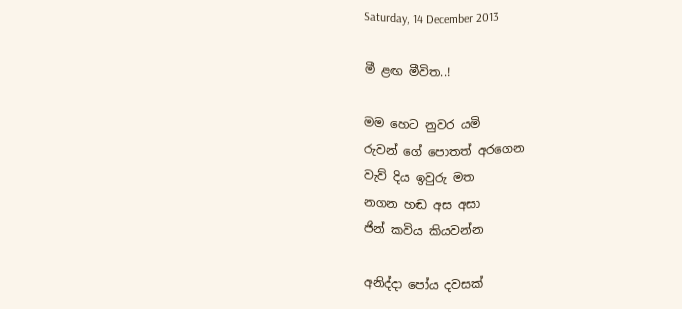Saturday, 14 December 2013

මී ළඟ මීවිත..!

මම හෙට නුවර යමි
රුවන් ගේ පොතත් අරගෙන
වැව් දිය ඉවුරු මත
නගන හඬ අස අසා
ජින් කවිය කියවන්න

අනිද්දා පෝය දවසක්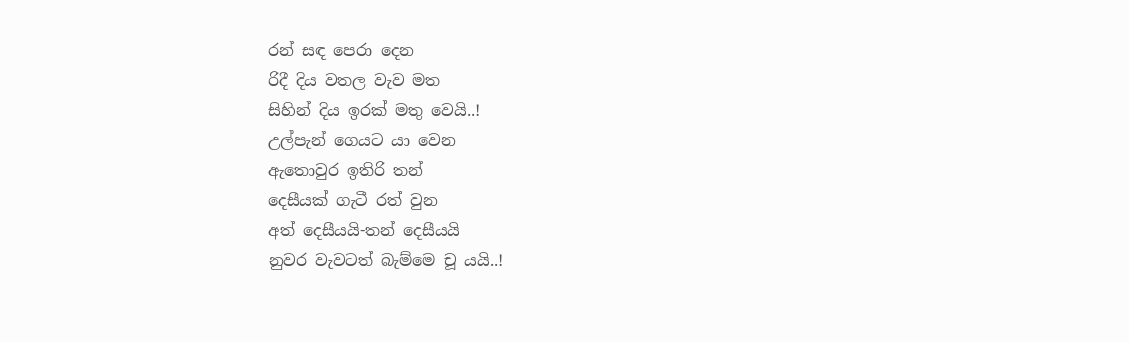රන් සඳ පෙරා දෙන
රිදී දිය වතල වැව මත
සිහින් දිය ඉරක් මතු වෙයි..!
උල්පැන් ගෙයට යා වෙන
ඇතොවුර ඉතිරි තන්
දෙසීයක් ගැටී රත් වුන
අත් දෙසීයයි-තන් දෙසීයයි
නුවර වැවටත් බැම්මෙ චූ යයි..!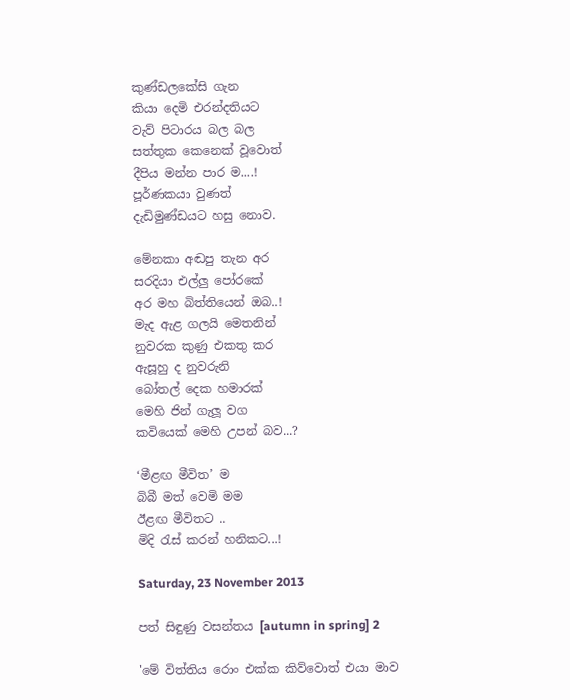කුණ්ඩලකේසි ගැන
කියා දෙමි එරන්දතියට
වැව් පිටාරය බල බල
සත්තුක කෙනෙක් වූවොත්
දීපිය මන්න පාර ම....!
පූර්ණකයා වුණත්
දැඩිමුණ්ඩයට හසු නොව.

මේනකා අඬපු තැන අර
සරදියා එල්ලු පෝරකේ
අර මහ බිත්තියෙන් ඔබ..!
මැද ඇළ ගලයි මෙතනින්
නුවරක කුණු එකතු කර
ඇසූහු ද නුවරුනි
බෝතල් දෙක හමාරක්
මෙහි ජින් ගැලූ වග
කවියෙක් මෙහි උපන් බව...?

‘මීළඟ මීවිත’ ම
බිබී මත් වෙමි මම
ඊළඟ මීවිතට ..
මිදි රැස් කරන් හනිකට...!

Saturday, 23 November 2013

පත් සිඳුණු වසන්තය [autumn in spring] 2

'මේ විත්තිය රොං එක්ක කිව්වොත් එයා මාව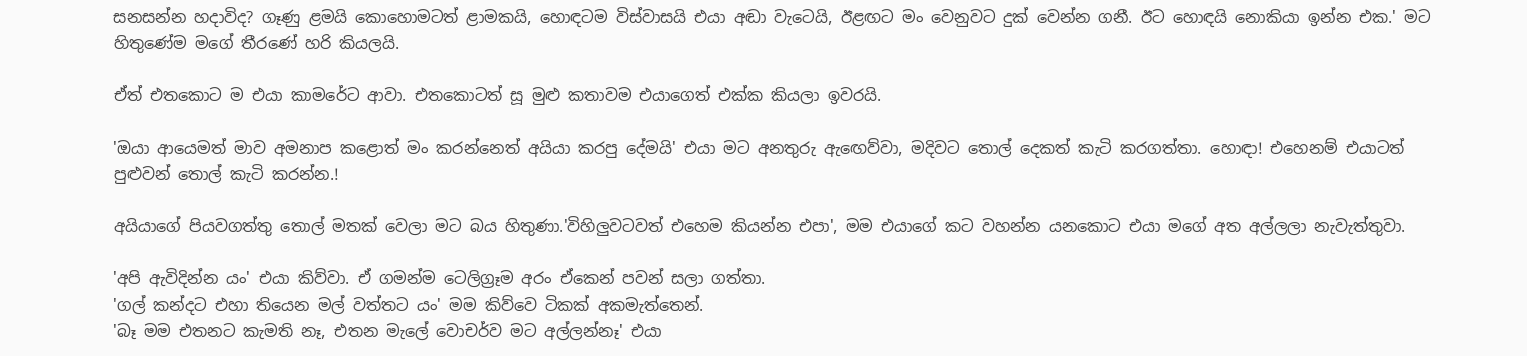සනසන්න හදාවිද? ගෑණු ළමයි කොහොමටත් ළාමකයි, හොඳටම විස්වාසයි එයා අඬා වැටෙයි, ඊළඟට මං වෙනුවට දුක් වෙන්න ගනී. ඊට හොඳයි නොකියා ඉන්න එක.' මට හිතුණේම මගේ තීරණේ හරි කියලයි.

ඒත් එතකොට ම එයා කාමරේට ආවා. එතකොටත් සූ මුළු කතාවම එයාගෙත් එක්ක කියලා ඉවරයි.

'ඔයා ආයෙමත් මාව අමනාප කළොත් මං කරන්නෙත් අයියා කරපු දේමයි' එයා මට අනතුරු ඇඟෙව්වා, මදිවට තොල් දෙකත් කැටි කරගත්තා. හොඳා! එහෙනම් එයාටත් පුළුවන් තොල් කැටි කරන්න.!

අයියාගේ පියවගත්තු තොල් මතක් වෙලා මට බය හිතුණා.'විහිලුවටවත් එහෙම කියන්න එපා', මම එයාගේ කට වහන්න යනකොට එයා මගේ අත අල්ලලා නැවැත්තුවා.

'අපි ඇවිදින්න යං' එයා කිව්වා. ඒ ගමන්ම ටෙලිග්‍රෑම අරං ඒකෙන් පවන් සලා ගත්තා.
'ගල් කන්දට එහා තියෙන මල් වත්තට යං' මම කිව්වෙ ටිකක් අකමැත්තෙන්.
'බෑ මම එතනට කැමති නෑ, එතන මැලේ වොචර්ව මට අල්ලන්නෑ' එයා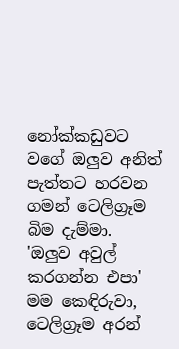නෝක්කඩුවට වගේ ඔලුව අනිත් පැත්තට හරවන ගමන් ටෙලිග්‍රෑම බිම දැම්මා.
'ඔලුව අවුල් කරගන්න එපා' මම කෙඳිරුවා, ටෙලිග්‍රෑම අරන්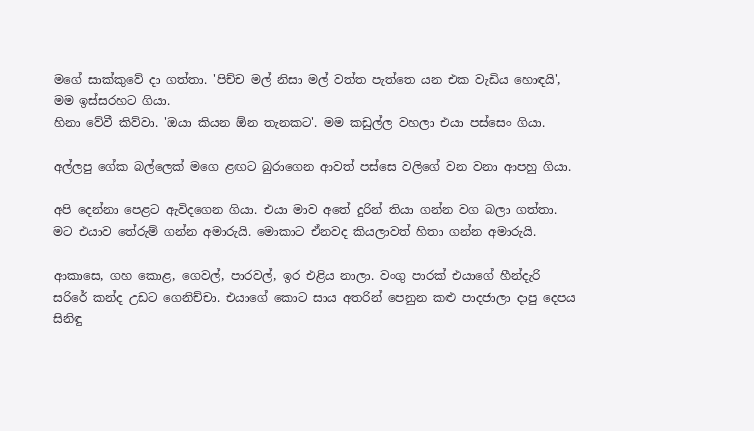මගේ සාක්කුවේ දා ගත්තා. 'පිච්ච මල් නිසා මල් වත්ත පැත්තෙ යන එක වැඩිය හොඳයි', මම ඉස්සරහට ගියා.
හිනා වේවී කිව්වා. 'ඔයා කියන ඕන තැනකට'. මම කඩුල්ල වහලා එයා පස්සෙං ගියා.

අල්ලපු ගේක බල්ලෙක් මගෙ ළඟට බුරාගෙන ආවත් පස්සෙ වලිගේ වන වනා ආපහු ගියා.

අපි දෙන්නා පෙළට ඇවිදගෙන ගියා. එයා මාව අතේ දුරින් තියා ගන්න වග බලා ගත්තා. මට එයාව තේරුම් ගන්න අමාරුයි. මොකාට ඒනවද කියලාවත් හිතා ගන්න අමාරුයි.

ආකාසෙ, ගහ කොළ, ගෙවල්, පාරවල්, ඉර එළිය නාලා. වංගු පාරක් එයාගේ හීන්දැරි සරිරේ කන්ද උඩට ගෙනිච්චා. එයාගේ කොට සාය අතරින් පෙනුන කළු පාදජාලා දාපු දෙපය සිනිඳු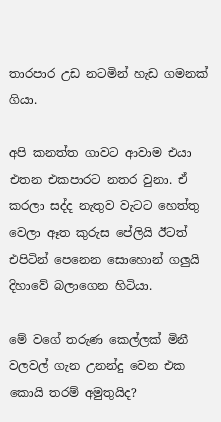තාරපාර උඩ නටමින් හැඩ ගමනක් ගියා.

අපි කනත්ත ගාවට ආවාම එයා එතන එකපාරට නතර වුනා. ඒ කරලා සද්ද නැතුව වැටට හෙත්තු වෙලා ඈත කුරුස පේලියි ඊටත් එපිටින් පෙනෙන සොහොන් ගලුයි දිහාවේ බලාගෙන හිටියා.

මේ වගේ තරුණ කෙල්ලක් මිනී වලවල් ගැන උනන්දු වෙන එක කොයි තරම් අමුතුයිද?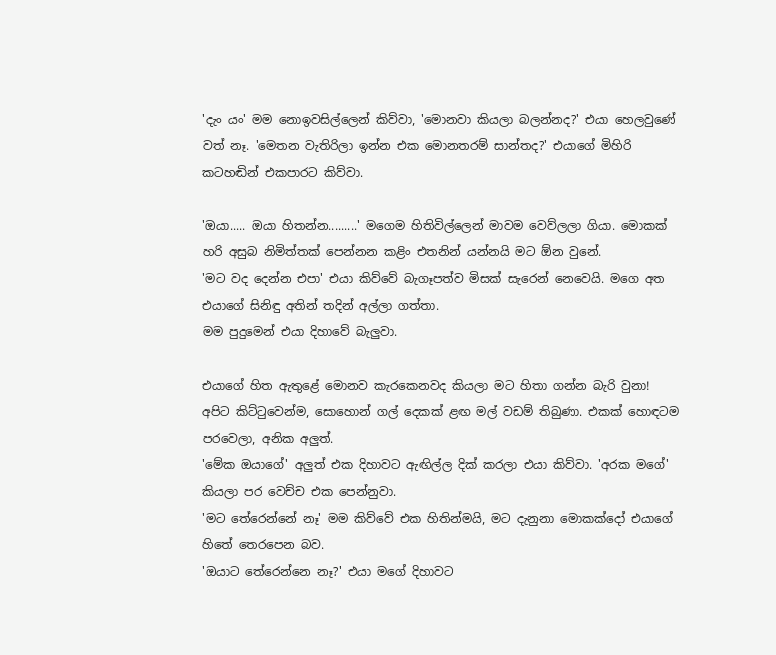'දැං යං' මම නොඉවසිල්ලෙන් කිව්වා, 'මොනවා කියලා බලන්නද?' එයා හෙලවුණේ වත් නෑ. 'මෙතන වැතිරිලා ඉන්න එක මොනතරම් සාන්තද?' එයාගේ මිහිරි කටහඬින් එකපාරට කිව්වා.

'ඔයා..... ඔයා හිතන්න.........' මගෙම හිතිවිල්ලෙන් මාවම වෙව්ලලා ගියා. මොකක් හරි අසුබ නිමිත්තක් පෙන්නන කළිං එතනින් යන්නයි මට ඕන වුනේ.
'මට වද දෙන්න එපා' එයා කිව්වේ බැගෑපත්ව මිසක් සැරෙන් නෙවෙයි. මගෙ අත එයාගේ සිනිඳු අතින් තදින් අල්ලා ගත්තා.
මම පුදුමෙන් එයා දිහාවේ බැලුවා.

එයාගේ හිත ඇතුළේ මොනව කැරකෙනවද කියලා මට හිතා ගන්න බැරි වුනා!
අපිට කිට්ටුවෙන්ම, සොහොන් ගල් දෙකක් ළඟ මල් වඩම් තිබුණා. එකක් හොඳටම පරවෙලා, අනික අලුත්.
'මේක ඔයාගේ' අලුත් එක දිහාවට ඇඟිල්ල දික් කරලා එයා කිව්වා. 'අරක මගේ' කියලා පර වෙච්ච එක පෙන්නුවා.
'මට තේරෙන්නේ නෑ' මම කිව්වේ එක හිතින්මයි, මට දැනුනා මොකක්දෝ එයාගේ හිතේ තෙරපෙන බව.
'ඔයාට තේරෙන්නෙ නෑ?' එයා මගේ දිහාවට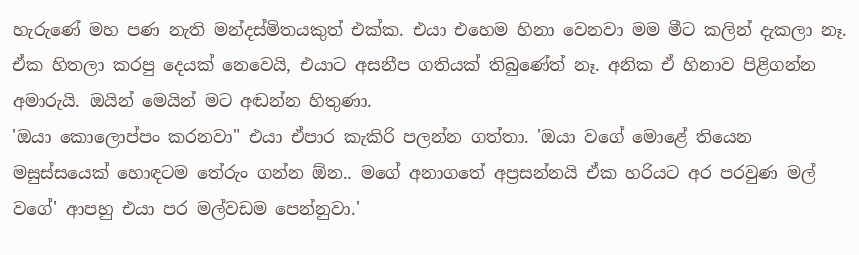හැරුණේ මහ පණ නැති මන්දස්මිතයකුත් එක්ක. එයා එහෙම හිනා වෙනවා මම මීට කලින් දැකලා නෑ. ඒක හිතලා කරපු දෙයක් නෙවෙයි, එයාට අසනීප ගතියක් තිබුණේත් නෑ. අනික ඒ හිනාව පිළිගන්න අමාරුයි. ඔයින් මෙයින් මට අඬන්න හිතුණා.
'ඔයා කොලොප්පං කරනවා" එයා ඒපාර කැකිරි පලන්න ගත්තා. 'ඔයා වගේ මොළේ තියෙන මසුස්සයෙක් හොඳටම තේරුං ගන්න ඕන.. මගේ අනාගතේ අප්‍රසන්නයි ඒක හරියට අර පරවුණ මල් වගේ' ආපහු එයා පර මල්වඩම පෙන්නුවා.'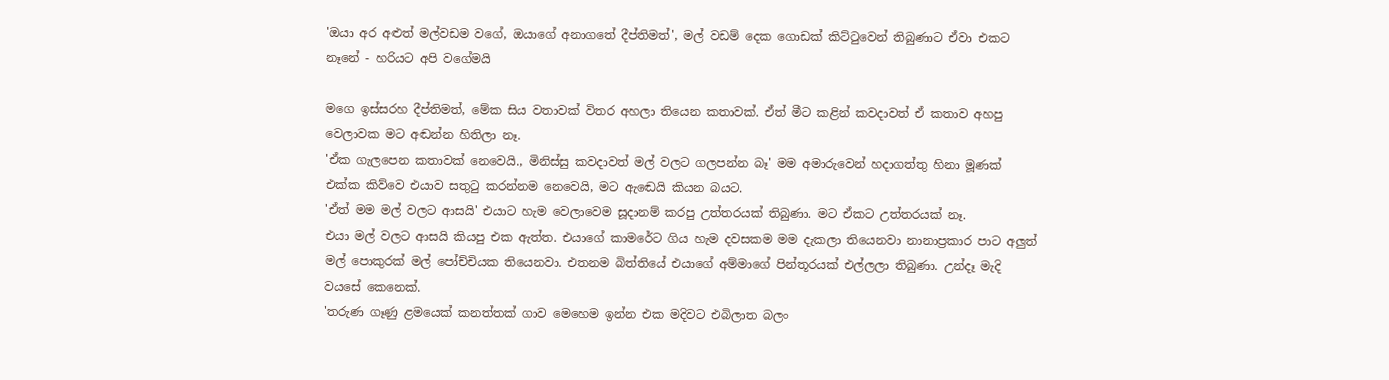'ඔයා අර අළුත් මල්වඩම වගේ, ඔයාගේ අනාගතේ දීප්තිමත්', මල් වඩම් දෙක ගොඩක් කිට්ටුවෙන් තිබුණාට ඒවා එකට නෑනේ - හරියට අපි වගේමයි

මගෙ ඉස්සරහ දීප්තිමත්, මේක සිය වතාවක් විතර අහලා තියෙන කතාවක්. ඒත් මීට කළින් කවදාවත් ඒ කතාව අහපු වෙලාවක මට අඬන්න හිතිලා නෑ.
'ඒක ගැලපෙන කතාවක් නෙවෙයි., මිනිස්සු කවදාවත් මල් වලට ගලපන්න බෑ' මම අමාරුවෙන් හදාගත්තු හිනා මූණක් එක්ක කිව්වෙ එයාව සතුටු කරන්නම නෙවෙයි, මට ඇඬෙයි කියන බයට.
'ඒත් මම මල් වලට ආසයි' එයාට හැම වෙලාවෙම සූදානම් කරපු උත්තරයක් තිබුණා. මට ඒකට උත්තරයක් නෑ.
එයා මල් වලට ආසයි කියපු එක ඇත්ත. එයාගේ කාමරේට ගිය හැම දවසකම මම දැකලා තියෙනවා නානාප්‍රකාර පාට අලුත් මල් පොකුරක් මල් පෝච්චියක තියෙනවා. එතනම බිත්තියේ එයාගේ අම්මාගේ පින්තූරයක් එල්ලලා තිබුණා. උන්දෑ මැදි වයසේ කෙනෙක්.
'තරුණ ගෑණු ළමයෙක් කනත්තක් ගාව මෙහෙම ඉන්න එක මදිවට එබිලාත බලං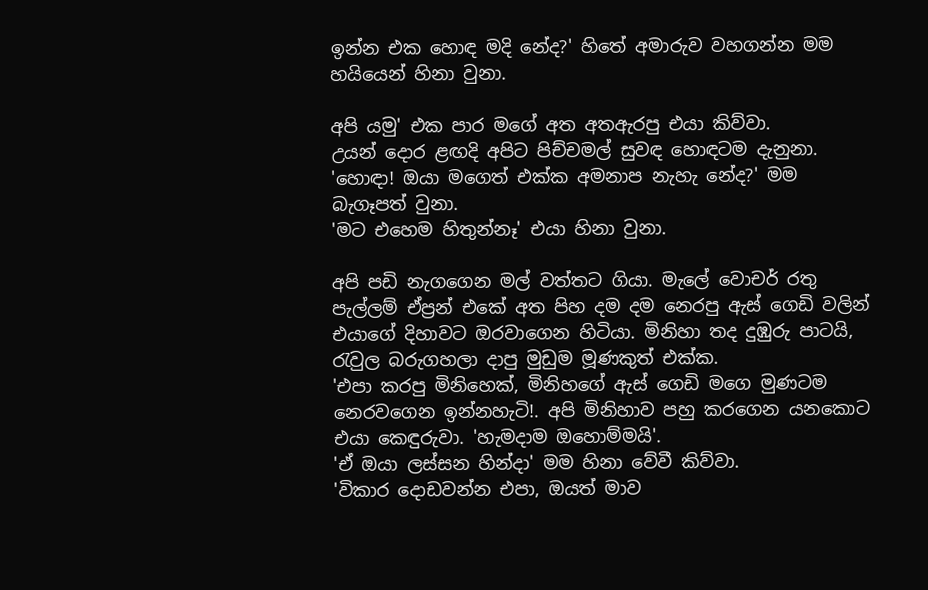ඉන්න එක හොඳ මදි නේද?' හිතේ අමාරුව වහගන්න මම හයියෙන් හිනා වුනා.

අපි යමු' එක පාර මගේ අත අතඇරපු එයා කිව්වා.
උයන් දොර ළඟදි අපිට පිච්චමල් සුවඳ හොඳටම දැනුනා.
'හොඳා! ඔයා මගෙත් එක්ක අමනාප නැහැ නේද?' මම බැගෑපත් වුනා.
'මට එහෙම හිතුන්නෑ' එයා හිනා වුනා.

අපි පඩි නැගගෙන මල් වත්තට ගියා. මැලේ වොචර් රතු පැල්ලම් ඒප්‍රන් එකේ අත පිහ දම දම නෙරපු ඇස් ගෙඩි වලින් එයාගේ දිහාවට ඔරවාගෙන හිටියා. මිනිහා තද දුඹුරු පාටයි, රැවුල බරුගහලා දාපු මුඩුම මූණකුත් එක්ක.
'එපා කරපු මිනිහෙක්, මිනිහගේ ඇස් ගෙඩි මගෙ මුණටම නෙරවගෙන ඉන්නහැටි!. අපි මිනිහාව පහු කරගෙන යනකොට එයා කෙඳුරුවා. 'හැමදාම ඔහොම්මයි'.
'ඒ ඔයා ලස්සන හින්දා' මම හිනා වේවී කිව්වා.
'විකාර දොඩවන්න එපා, ඔයත් මාව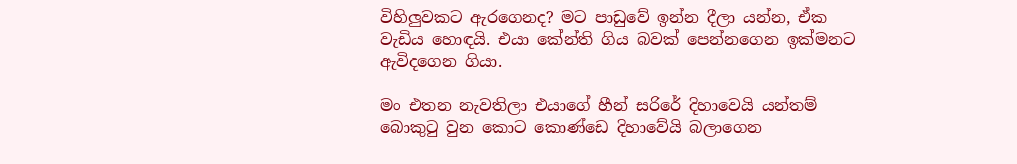විහිලුවකට ඇරගෙනද? මට පාඩුවේ ඉන්න දීලා යන්න, ඒක වැඩිය හොඳයි. එයා කේන්ති ගිය බවක් පෙන්නගෙන ඉක්මනට ඇවිදගෙන ගියා.

මං එතන නැවතිලා එයාගේ හීන් සරිරේ දිහාවෙයි යන්තම් බොකුටු වුන කොට කොණ්ඩෙ දිහාවේයි බලාගෙන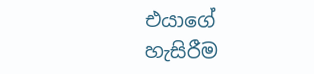එයාගේ හැසිරීම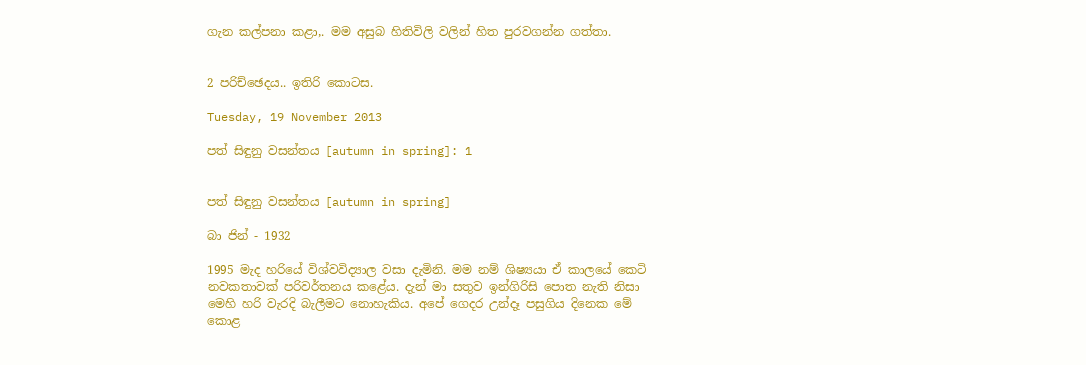ගැන කල්පනා කළා,. මම අසුබ හිතිවිලි වලින් හිත පුරවගන්න ගත්තා.


2 පරිච්ඡෙදය.. ඉතිරි කොටස.

Tuesday, 19 November 2013

පත් සිඳුනු වසන්තය [autumn in spring]: 1


පත් සිඳුනු වසන්තය [autumn in spring]

බා ජින් - 1932

1995 මැද හරියේ විශ්වවිද්‍යාල වසා දැමිනි. මම නම් ශිෂ්‍යයා ඒ කාලයේ කෙටි නවකතාවක් පරිවර්තනය කළේය. දැන් මා සතුව ඉන්ගිරිසි පොත නැති නිසා මෙහි හරි වැරදි බැලීමට නොහැකිය. අපේ ගෙදර උන්දෑ පසුගිය දිනෙක මේ කොළ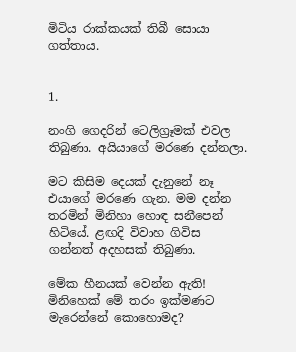මිටිය රාක්කයක් තිබී සොයා ගත්තාය.


1.

නංගි ගෙදරින් ටෙලිග්‍රෑමක් එවල තිබුණා. අයියාගේ මරණෙ දන්නලා.

මට කිසිම දෙයක් දැනුනේ නෑ එයාගේ මරණෙ ගැන. මම දන්න තරමින් මිනිහා හොඳ සනීපෙන් හිටියේ. ළඟදි විවාහ ගිවිස ගන්නත් අදහසක් තිබුණා.

මේක හීනයක් වෙන්න ඇති! මිනිහෙක් මේ තරං ඉක්මණට මැරෙන්නේ කොහොමද?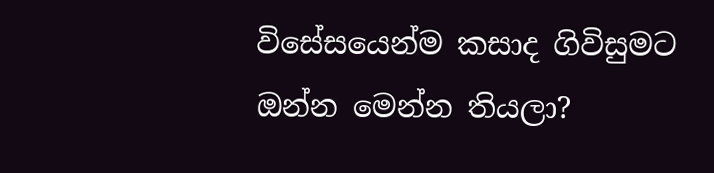විසේසයෙන්ම කසාද ගිවිසුමට ඔන්න මෙන්න තියලා?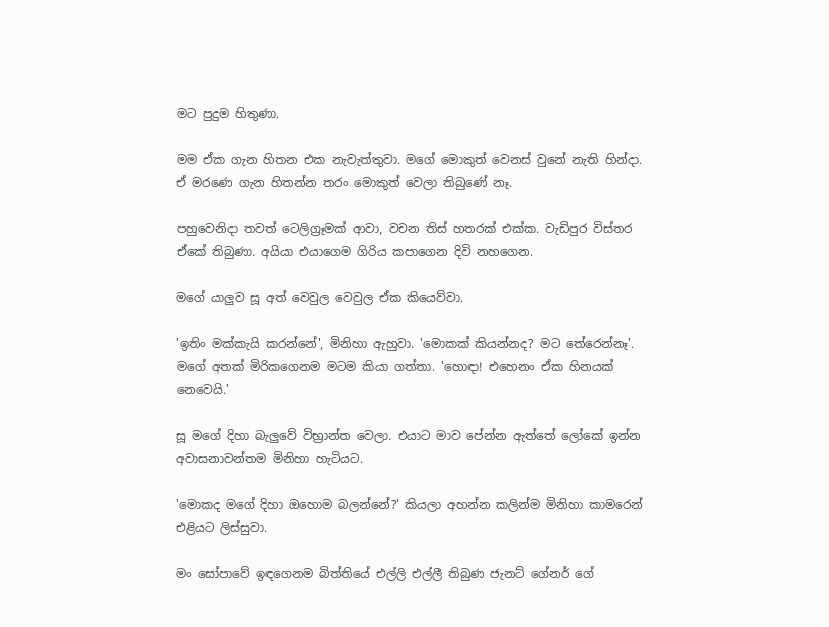මට පුදුම හිතුණා.

මම ඒක ගැන හිතන එක නැවැත්තුවා. මගේ මොකුත් වෙනස් වුනේ නැති හින්දා. ඒ මරණෙ ගැන හිතන්න තරං මොකුත් වෙලා තිබුණේ නෑ.

පහුවෙනිදා තවත් ටෙලිග්‍රෑමක් ආවා, වචන තිස් හතරක් එක්ක. වැඩිපුර විස්තර ඒකේ තිබුණා. අයියා එයාගෙම ගිරිය කපාගෙන දිවි නහගෙන.

මගේ යාලුව සූ අත් වෙවුල වෙවුල ඒක කියෙව්වා.

'ඉතිං මක්කැයි කරන්නේ', මිනිහා ඇහුවා. 'මොකක් කියන්නද? මට තේරෙන්නෑ'. මගේ අතක් මිරිකගෙනම මටම කියා ගත්තා. 'හොඳා! එහෙනං ඒක හිනයක් නෙවෙයි.'

සූ මගේ දිහා බැලුවේ විභ්‍රාන්ත වෙලා. එයාට මාව පේන්න ඇත්තේ ලෝකේ ඉන්න අවාසනාවන්තම මිනිහා හැටියට.

'මොකද මගේ දිහා ඔහොම බලන්නේ?' කියලා අහන්න කලින්ම මිනිහා කාමරෙන් එළියට ලිස්සුවා.

මං සෝපාවේ ඉඳගෙනම බිත්තියේ එල්ලි එල්ලී තිබුණ ජැනට් ගේනර් ගේ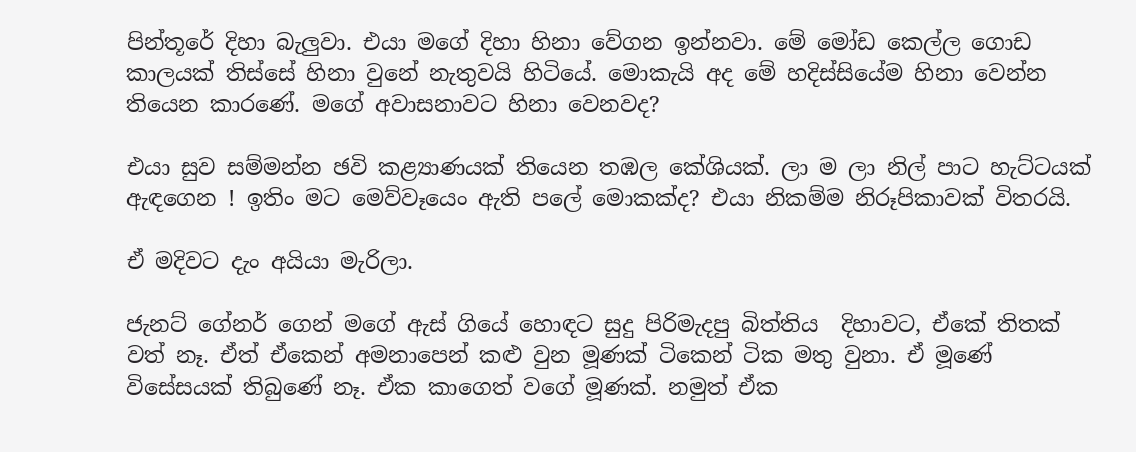පින්තූරේ දිහා බැලුවා. එයා මගේ දිහා හිනා වේගන ඉන්නවා. මේ මෝඩ කෙල්ල ගොඩ කාලයක් තිස්සේ හිනා වුනේ නැතුවයි හිටියේ. මොකැයි අද මේ හදිස්සියේම හිනා වෙන්න තියෙන කාරණේ. මගේ අවාසනාවට හිනා වෙනවද?

එයා සුව සම්මන්න ඡවි කළ්‍යාණයක් තියෙන තඹල කේශියක්. ලා ම ලා නිල් පාට හැට්ටයක් ඇඳගෙන ! ඉතිං මට මෙව්වෑයෙං ඇති පලේ මොකක්ද? එයා නිකම්ම නිරූපිකාවක් විතරයි.

ඒ මදිවට දැං අයියා මැරිලා.

ජැනට් ගේනර් ගෙන් මගේ ඇස් ගියේ හොඳට සුදු පිරිමැදපු බිත්තිය  දිහාවට, ඒකේ තිතක් වත් නෑ. ඒත් ඒකෙන් අමනාපෙන් කළු වුන මූණක් ටිකෙන් ටික මතු වුනා. ඒ මූණේ විසේසයක් තිබුණේ නෑ. ඒක කාගෙත් වගේ මූණක්. නමුත් ඒක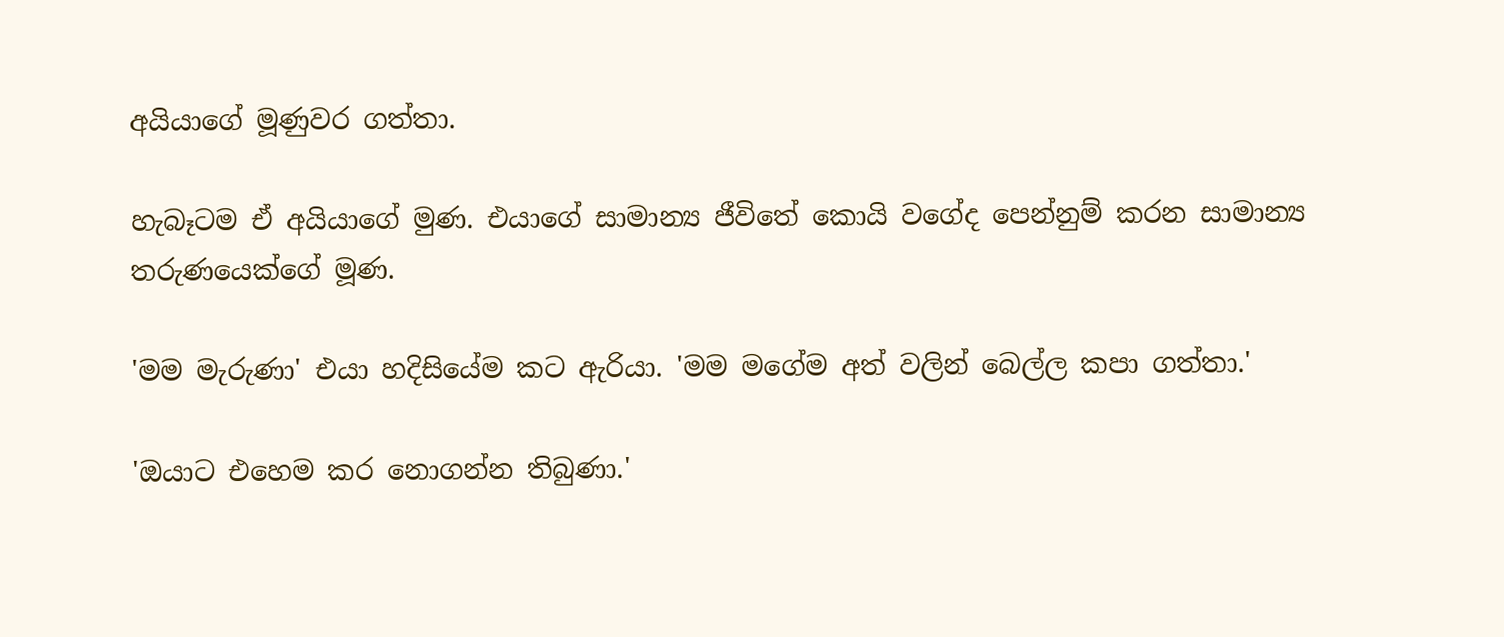අයියාගේ මූණුවර ගත්තා.

හැබෑටම ඒ අයියාගේ මුණ. එයාගේ සාමාන්‍ය ජීවිතේ කොයි වගේද පෙන්නුම් කරන සාමාන්‍ය තරුණයෙක්ගේ මූණ.

'මම මැරුණා' එයා හදිසියේම කට ඇරියා. 'මම මගේම අත් වලින් බෙල්ල කපා ගත්තා.'

'ඔයාට එහෙම කර නොගන්න තිබුණා.'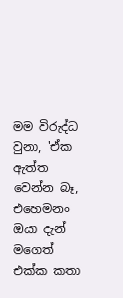මම විරුද්ධ වුනා, 'ඒක ඇත්ත වෙන්න බෑ, එහෙමනං ඔයා දැන් මගෙත් එක්ක කතා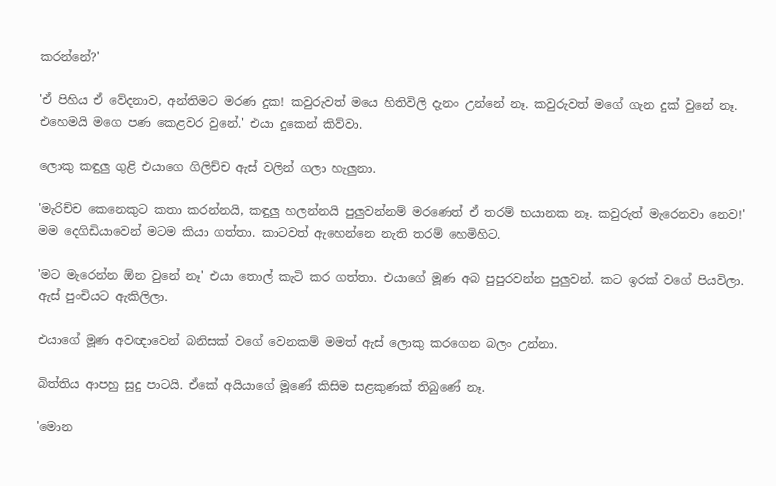කරන්නේ?'

'ඒ පිහිය ඒ වේදනාව, අන්තිමට මරණ දුක! කවුරුවත් මයෙ හිතිවිලි දැනං උන්නේ නෑ. කවුරුවත් මගේ ගැන දුක් වුනේ නෑ. එහෙමයි මගෙ පණ කෙළවර වුනේ.' එයා දුකෙන් කිව්වා.

ලොකු කඳුලු ගුළි එයාගෙ ගිලිච්ච ඇස් වලින් ගලා හැලුනා.

'මැරිච්ච කෙනෙකුට කතා කරන්නයි, කඳුලු හලන්නයි පුලුවන්නම් මරණෙත් ඒ තරම් භයානක නෑ. කවුරුත් මැරෙනවා නෙව!' මම දෙගිඩියාවෙන් මටම කියා ගත්තා. කාටවත් ඇහෙන්නෙ නැති තරම් හෙමිහිට.

'මට මැරෙන්න ඕන වුනේ නෑ' එයා තොල් කැටි කර ගත්තා. එයාගේ මූණ අබ පුපුරවන්න පුලුවන්. කට ඉරක් වගේ පියවිලා. ඇස් පුංචියට ඇකිලිලා.

එයාගේ මූණ අවඥාවෙන් බනිසක් වගේ වෙනකම් මමත් ඇස් ලොකු කරගෙන බලං උන්නා.

බිත්තිය ආපහු සුදු පාටයි. ඒකේ අයියාගේ මූණේ කිසිම සළකුණක් තිබුණේ නෑ.

'මොන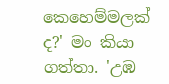කෙහෙම්මලක් ද?' මං කියා ගත්තා. 'උඹ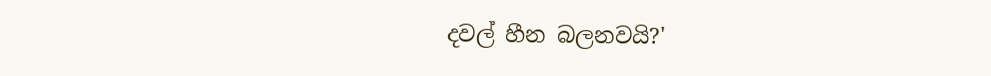දවල් හීන බලනවයි?'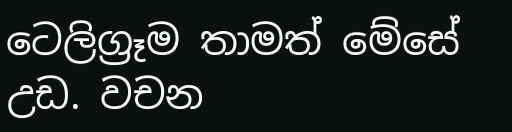ටෙලිග්‍රෑම තාමත් මේසේ උඩ. වචන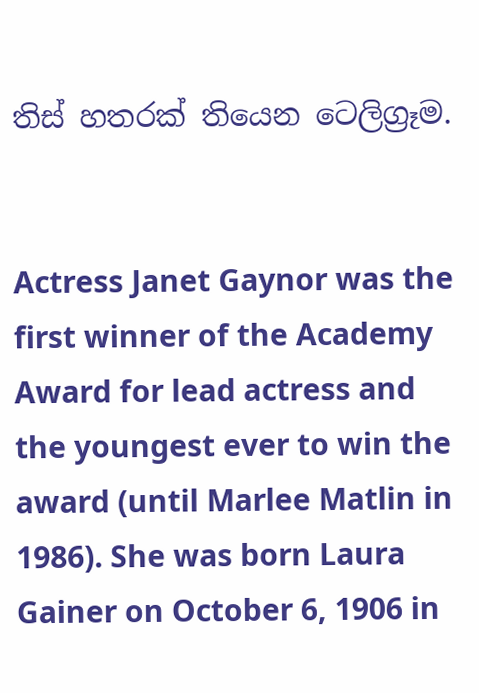තිස් හතරක් තියෙන ටෙලිග්‍රෑම.


Actress Janet Gaynor was the first winner of the Academy Award for lead actress and the youngest ever to win the award (until Marlee Matlin in 1986). She was born Laura Gainer on October 6, 1906 in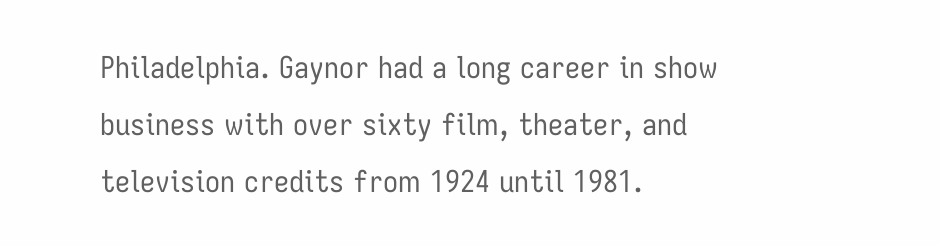Philadelphia. Gaynor had a long career in show business with over sixty film, theater, and television credits from 1924 until 1981.